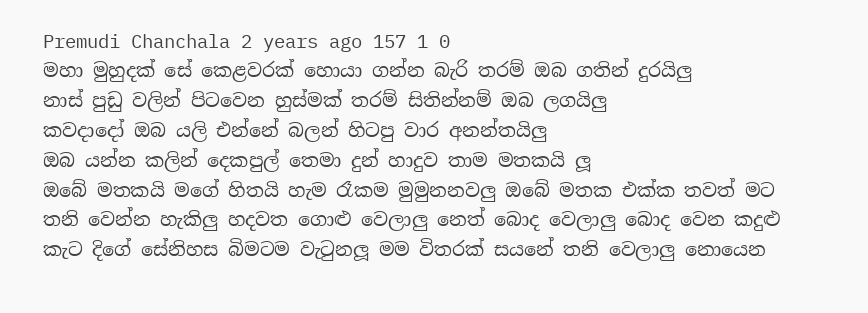Premudi Chanchala 2 years ago 157 1 0
මහා මුහුදක් සේ කෙළවරක් හොයා ගන්න බැරි තරම් ඔබ ගතින් දුරයිලු
නාස් පුඩු වලින් පිටවෙන හුස්මක් තරම් සිතින්නම් ඔබ ලගයිලු
කවදාදෝ ඔබ යලි එන්නේ බලන් හිටපු වාර අනන්තයිලු
ඔබ යන්න කලින් දෙකපුල් තෙමා දුන් හාදුව තාම මතකයි ලූ
ඔබේ මතකයි මගේ හිතයි හැම රෑකම මුමුනනවලු ඔබේ මතක එක්ක තවත් මට තනි වෙන්න හැකිලු හදවත ගොළු වෙලාලු නෙත් බොද වෙලාලු බොද වෙන කදුළු කැට දිගේ සේනිහස බිමටම වැටුනලූ මම විතරක් සයනේ තනි වෙලාලු නොයෙන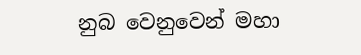නුබ වෙනුවෙන් මහා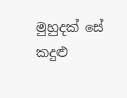මුහුදක් සේ කදුළු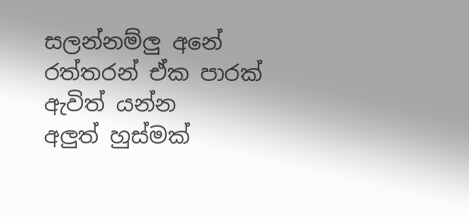සලන්නම්ලු අනේ රත්තරන් ඒක පාරක් ඇවිත් යන්න
අලුත් හුස්මක්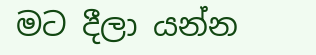මට දීලා යන්න